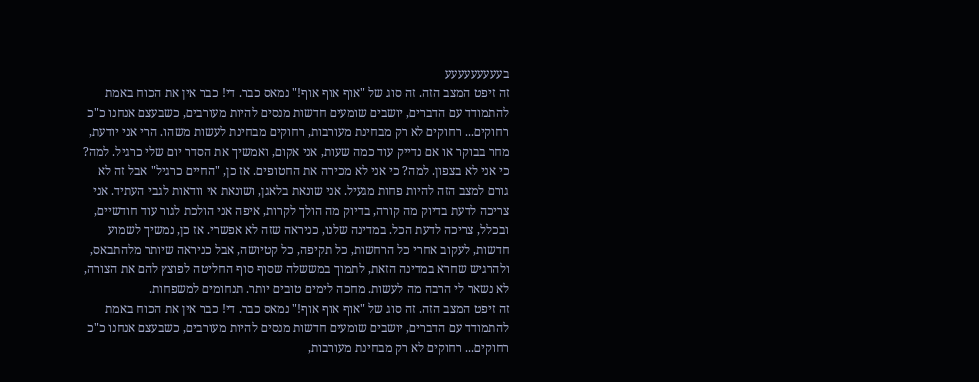בעעעעעעעעע
זה זיפט המצב הזה. זה סוג של "אוף אוף אוף!" נמאס כבר. די! כבר אין את הכוח באמת להתמודד עם הדברים, יושבים שומעים חדשות מנסים להיות מעורבים, כשבעצם אנחנו כ"כ רחוקים... רחוקים לא רק מבחינת מעורבות, רחוקים מבחינת לעשות משהו. הרי אני יודעת, מחר בבוקר או אם נדייק עוד כמה שעות, אני אקום, ואמשיך את הסדר יום שלי כרגיל. למה? כי אני לא בצפון. למה? כי אני לא מכירה את החטופים. אז כן, "החיים כרגיל" אבל זה לא גורם למצב הזה להיות פחות מגעיל. אני שונאת בלאגן, ושונאת אי וודאות לגבי העתיד. אני צריכה לדעת בדיוק מה קורה, בדיוק מה הולך לקרות, איפה אני הולכת לגור עוד חודשיים, ובכלל, צריכה לדעת הכל. במדינה שלנו, כניראה שזה לא אפשרי. אז כן, נמשיך לשמוע חדשות, לעקוב אחרי כל הרחשות, כל תקיפה, כל קטיושה, אבל כניראה שיותר מלהתבאס, ולהרגיש שחרא במדינה הזאת, לתמוך במששלה שסוף סוף החליטה לפוצץ להם את הצורה, לא נשאר לי הרבה מה לעשות. מחכה לימים טובים יותר. תנחומים למשפחות.
זה זיפט המצב הזה. זה סוג של "אוף אוף אוף!" נמאס כבר. די! כבר אין את הכוח באמת להתמודד עם הדברים, יושבים שומעים חדשות מנסים להיות מעורבים, כשבעצם אנחנו כ"כ רחוקים... רחוקים לא רק מבחינת מעורבות,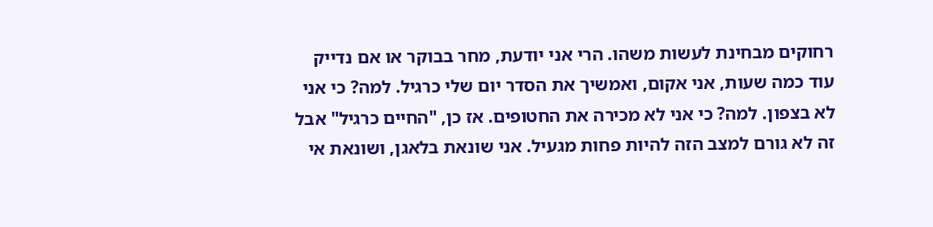רחוקים מבחינת לעשות משהו. הרי אני יודעת, מחר בבוקר או אם נדייק עוד כמה שעות, אני אקום, ואמשיך את הסדר יום שלי כרגיל. למה? כי אני לא בצפון. למה? כי אני לא מכירה את החטופים. אז כן, "החיים כרגיל" אבל זה לא גורם למצב הזה להיות פחות מגעיל. אני שונאת בלאגן, ושונאת אי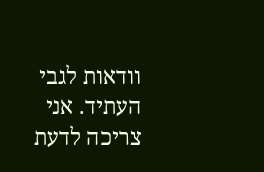וודאות לגבי העתיד. אני צריכה לדעת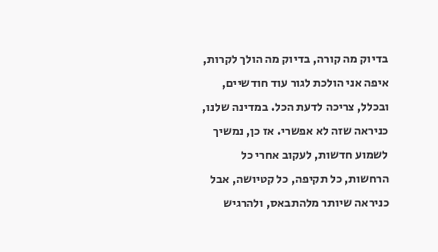בדיוק מה קורה, בדיוק מה הולך לקרות, איפה אני הולכת לגור עוד חודשיים, ובכלל, צריכה לדעת הכל. במדינה שלנו, כניראה שזה לא אפשרי. אז כן, נמשיך לשמוע חדשות, לעקוב אחרי כל הרחשות, כל תקיפה, כל קטיושה, אבל כניראה שיותר מלהתבאס, ולהרגיש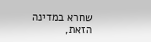שחרא במדינה הזאת,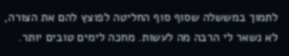לתמוך במששלה שסוף סוף החליטה לפוצץ להם את הצורה, לא נשאר לי הרבה מה לעשות. מחכה לימים טובים יותר.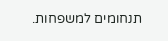תנחומים למשפחות.